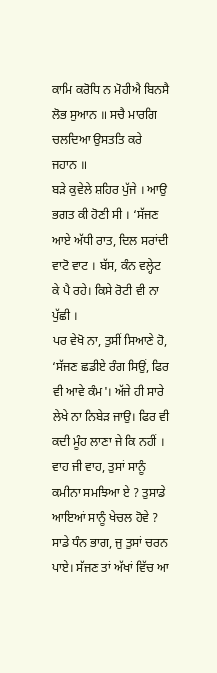ਕਾਮਿ ਕਰੋਧਿ ਨ ਮੋਹੀਐ ਬਿਨਸੈ ਲੋਭ ਸੁਆਨ ॥ ਸਚੈ ਮਾਰਗਿ ਚਲਦਿਆ ਉਸਤਤਿ ਕਰੇ ਜਹਾਨ ॥
ਬੜੇ ਕੁਵੇਲੇ ਸ਼ਹਿਰ ਪੁੱਜੇ । ਆਉ ਭਗਤ ਕੀ ਹੋਣੀ ਸੀ । ‘ਸੱਜਣ ਆਏ ਅੱਧੀ ਰਾਤ, ਦਿਲ ਸਰਾਂਦੀ ਵਾਟੋ ਵਾਟ । ਬੱਸ, ਕੰਨ ਵਲ੍ਹੇਟ ਕੇ ਪੈ ਰਹੇ। ਕਿਸੇ ਰੋਟੀ ਵੀ ਨਾ ਪੁੱਛੀ ।
ਪਰ ਵੇਖੋ ਨਾ, ਤੁਸੀਂ ਸਿਆਣੇ ਹੋ, ‘ਸੱਜਣ ਛਡੀਏ ਰੰਗ ਸਿਉਂ, ਫਿਰ ਵੀ ਆਵੇ ਕੰਮ'। ਅੱਜੇ ਹੀ ਸਾਰੇ ਲੇਖੇ ਨਾ ਨਿਬੇੜ ਜਾਉ। ਫਿਰ ਵੀ ਕਦੀ ਮੂੰਹ ਲਾਣਾ ਜੇ ਕਿ ਨਹੀਂ ।
ਵਾਹ ਜੀ ਵਾਹ, ਤੁਸਾਂ ਸਾਨੂੰ ਕਮੀਨਾ ਸਮਝਿਆ ਏ ? ਤੁਸਾਡੇ ਆਇਆਂ ਸਾਨੂੰ ਖੇਚਲ ਹੋਵੇ ? ਸਾਡੇ ਧੰਨ ਭਾਗ, ਜੁ ਤੁਸਾਂ ਚਰਨ ਪਾਏ। ਸੱਜਣ ਤਾਂ ਅੱਖਾਂ ਵਿੱਚ ਆ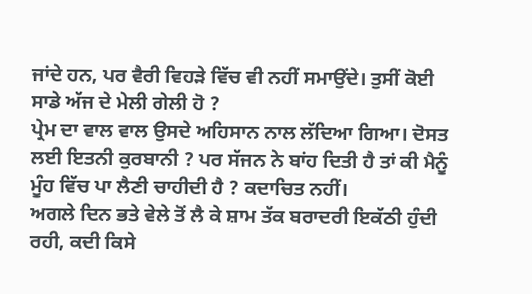ਜਾਂਦੇ ਹਨ, ਪਰ ਵੈਰੀ ਵਿਹੜੇ ਵਿੱਚ ਵੀ ਨਹੀਂ ਸਮਾਉਂਦੇ। ਤੁਸੀਂ ਕੋਈ ਸਾਡੇ ਅੱਜ ਦੇ ਮੇਲੀ ਗੇਲੀ ਹੋ ?
ਪ੍ਰੇਮ ਦਾ ਵਾਲ ਵਾਲ ਉਸਦੇ ਅਹਿਸਾਨ ਨਾਲ ਲੱਦਿਆ ਗਿਆ। ਦੋਸਤ ਲਈ ਇਤਨੀ ਕੁਰਬਾਨੀ ? ਪਰ ਸੱਜਨ ਨੇ ਬਾਂਹ ਦਿਤੀ ਹੈ ਤਾਂ ਕੀ ਮੈਨੂੰ ਮੂੰਹ ਵਿੱਚ ਪਾ ਲੈਣੀ ਚਾਹੀਦੀ ਹੈ ? ਕਦਾਚਿਤ ਨਹੀਂ।
ਅਗਲੇ ਦਿਨ ਭਤੇ ਵੇਲੇ ਤੋਂ ਲੈ ਕੇ ਸ਼ਾਮ ਤੱਕ ਬਰਾਦਰੀ ਇਕੱਠੀ ਹੁੰਦੀ ਰਹੀ, ਕਦੀ ਕਿਸੇ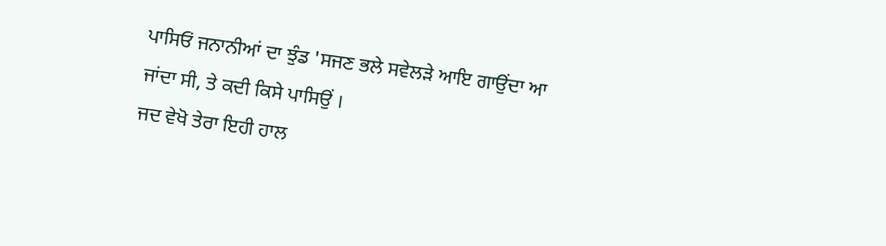ਪਾਸਿਓਂ ਜਨਾਨੀਆਂ ਦਾ ਝੁੰਡ 'ਸਜਣ ਭਲੇ ਸਵੇਲੜੇ ਆਇ ਗਾਉਂਦਾ ਆ ਜਾਂਦਾ ਸੀ, ਤੇ ਕਦੀ ਕਿਸੇ ਪਾਸਿਉਂ ।
ਜਦ ਵੇਖੋ ਤੇਰਾ ਇਹੀ ਹਾਲ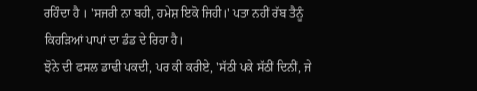ਰਹਿੰਦਾ ਹੈ । 'ਸਜਰੀ ਨਾ ਬਹੀ, ਹਮੇਸ਼ ਇਕੋ ਜਿਹੀ।' ਪਤਾ ਨਹੀਂ ਰੱਬ ਤੈਨੂੰ ਕਿਹੜਿਆਂ ਪਾਪਾਂ ਦਾ ਡੰਡ ਦੇ ਰਿਹਾ ਹੈ।
ਝੋਨੇ ਦੀ ਫਸਲ ਡਾਢੀ ਪਕਦੀ, ਪਰ ਕੀ ਕਰੀਏ, 'ਸੱਠੀ ਪਕੇ ਸੱਠੀਂ ਦਿਨੀਂ, ਜੇ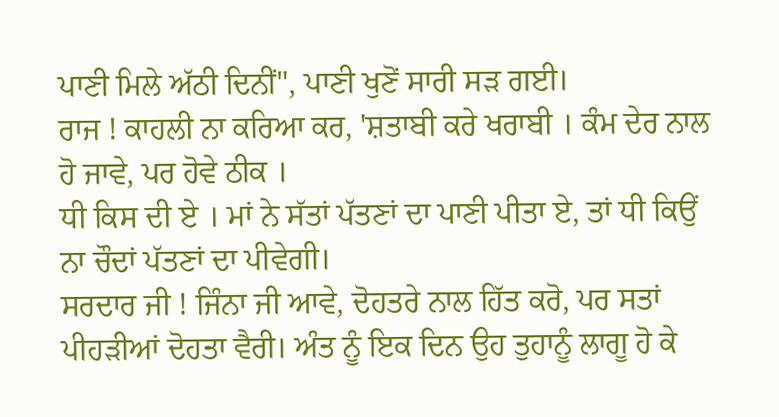ਪਾਣੀ ਮਿਲੇ ਅੱਠੀ ਦਿਨੀਂ", ਪਾਣੀ ਖੁਣੋਂ ਸਾਰੀ ਸੜ ਗਈ।
ਰਾਜ ! ਕਾਹਲੀ ਨਾ ਕਰਿਆ ਕਰ, 'ਸ਼ਤਾਬੀ ਕਰੇ ਖਰਾਬੀ । ਕੰਮ ਦੇਰ ਨਾਲ ਹੋ ਜਾਵੇ, ਪਰ ਹੋਵੇ ਠੀਕ ।
ਧੀ ਕਿਸ ਦੀ ਏ । ਮਾਂ ਨੇ ਸੱਤਾਂ ਪੱਤਣਾਂ ਦਾ ਪਾਣੀ ਪੀਤਾ ਏ, ਤਾਂ ਧੀ ਕਿਉਂ ਨਾ ਚੌਦਾਂ ਪੱਤਣਾਂ ਦਾ ਪੀਵੇਗੀ।
ਸਰਦਾਰ ਜੀ ! ਜਿੰਨਾ ਜੀ ਆਵੇ, ਦੋਹਤਰੇ ਨਾਲ ਹਿੱਤ ਕਰੋ, ਪਰ ਸਤਾਂ ਪੀਹੜੀਆਂ ਦੋਹਤਾ ਵੈਰੀ। ਅੰਤ ਨੂੰ ਇਕ ਦਿਨ ਉਹ ਤੁਹਾਨੂੰ ਲਾਗੂ ਹੋ ਕੇ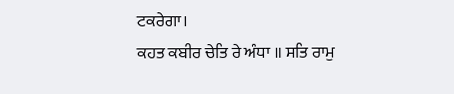ਟਕਰੇਗਾ।
ਕਹਤ ਕਬੀਰ ਚੇਤਿ ਰੇ ਅੰਧਾ ॥ ਸਤਿ ਰਾਮੁ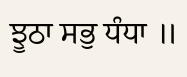ਝੂਠਾ ਸਭੁ ਧੰਧਾ ॥